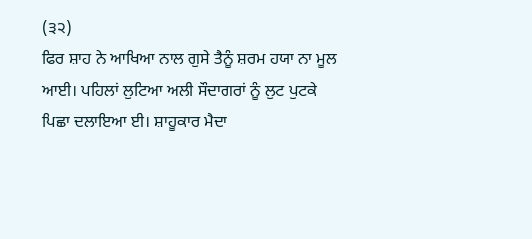(੩੨)
ਫਿਰ ਸ਼ਾਹ ਨੇ ਆਖਿਆ ਨਾਲ ਗੁਸੇ ਤੈਨੂੰ ਸ਼ਰਮ ਹਯਾ ਨਾ ਮੂਲ ਆਈ। ਪਹਿਲਾਂ ਲੁਟਿਆ ਅਲੀ ਸੌਦਾਗਰਾਂ ਨੂੰ ਲੁਟ ਪੁਟਕੇ ਪਿਛਾ ਦਲਾਇਆ ਈ। ਸ਼ਾਹੂਕਾਰ ਮੈਦਾ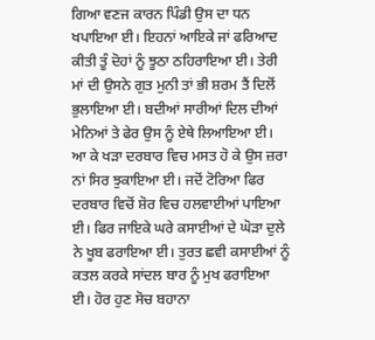ਗਿਆ ਵਣਜ ਕਾਰਨ ਪਿੰਡੀ ਉਸ ਦਾ ਧਨ ਖਪਾਇਆ ਈ। ਇਹਨਾਂ ਆਇਕੇ ਜਾਂ ਫਰਿਆਦ ਕੀਤੀ ਤੂੰ ਦੋਹਾਂ ਨੂੰ ਝੂਠਾ ਠਹਿਰਾਇਆ ਈ। ਤੇਰੀ ਮਾਂ ਦੀ ਉਸਨੇ ਗੁਤ ਮੁਨੀ ਤਾਂ ਭੀ ਸ਼ਰਮ ਤੈਂ ਦਿਲੋਂ ਭੁਲਾਇਆ ਈ। ਬਦੀਆਂ ਸਾਰੀਆਂ ਦਿਲ ਦੀਆਂ ਮੇਨਿਆਂ ਤੇ ਫੇਰ ਉਸ ਨੂੰ ਏਥੇ ਲਿਆਇਆ ਈ। ਆ ਕੇ ਖੜਾ ਦਰਬਾਰ ਵਿਚ ਮਸਤ ਹੋ ਕੇ ਉਸ ਜ਼ਰਾ ਨਾਂ ਸਿਰ ਝੁਕਾਇਆ ਈ। ਜਦੋਂ ਟੋਰਿਆ ਫਿਰ ਦਰਬਾਰ ਵਿਚੋਂ ਸ਼ੋਰ ਵਿਚ ਹਲਵਾਈਆਂ ਪਾਇਆ ਈ। ਫਿਰ ਜਾਇਕੇ ਘਰੇ ਕਸਾਈਆਂ ਦੇ ਘੋੜਾ ਦੁਲੇ ਨੇ ਖੂਬ ਫਰਾਇਆ ਈ। ਤੁਰਤ ਛਵੀ ਕਸਾਈਆਂ ਨੂੰ ਕਤਲ ਕਰਕੇ ਸਾਂਦਲ ਬਾਰ ਨੂੰ ਮੁਖ ਫਰਾਇਆ ਈ। ਹੋਰ ਹੁਣ ਸੋਚ ਬਹਾਨਾ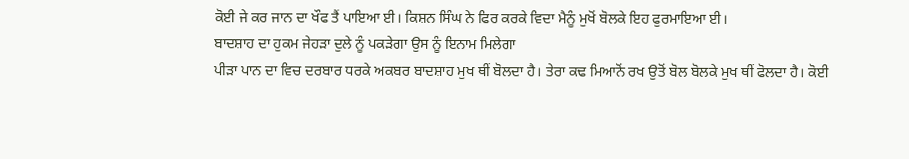ਕੋਈ ਜੇ ਕਰ ਜਾਨ ਦਾ ਖੌਫ ਤੈਂ ਪਾਇਆ ਈ। ਕਿਸ਼ਨ ਸਿੰਘ ਨੇ ਫਿਰ ਕਰਕੇ ਵਿਦਾ ਮੈਨੂੰ ਮੁਖੋਂ ਬੋਲਕੇ ਇਹ ਫੁਰਮਾਇਆ ਈ।
ਬਾਦਸ਼ਾਹ ਦਾ ਹੁਕਮ ਜੇਹੜਾ ਦੁਲੇ ਨੂੰ ਪਕੜੇਗਾ ਉਸ ਨੂੰ ਇਨਾਮ ਮਿਲੇਗਾ
ਪੀੜਾ ਪਾਨ ਦਾ ਵਿਚ ਦਰਬਾਰ ਧਰਕੇ ਅਕਬਰ ਬਾਦਸ਼ਾਹ ਮੁਖ ਥੀਂ ਬੋਲਦਾ ਹੈ। ਤੇਰਾ ਕਢ ਮਿਆਨੋਂ ਰਖ ਉਤੋਂ ਬੋਲ ਬੋਲਕੇ ਮੁਖ ਥੀਂ ਫੋਲਦਾ ਹੈ। ਕੋਈ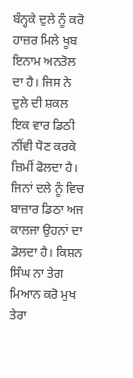ਬੰਨ੍ਹਕੇ ਦੁਲੇ ਨੂੰ ਕਰੋ ਹਾਜ਼ਰ ਮਿਲੇ ਖੂਬ ਇਨਾਮ ਅਨਤੋਲ ਦਾ ਹੈ। ਜਿਸ ਨੇ ਦੁਲੇ ਦੀ ਸ਼ਕਲ ਇਕ ਵਾਰ ਡਿਠੀ ਨੀਂਵੀ ਧੋਣ ਕਰਕੇ ਜ਼ਿਮੀਂ ਫੋਲਦਾ ਹੈ। ਜਿਨਾਂ ਦਲੇ ਨੂੰ ਵਿਚ ਬਾਜ਼ਾਰ ਡਿਠਾ ਅਜ ਕਾਲਜਾ ਉਹਨਾਂ ਦਾ ਡੋਲਦਾ ਹੈ। ਕਿਸ਼ਨ ਸਿੰਘ ਨਾ ਤੇਗ ਮਿਆਨ ਕਰੋ ਮੁਖ ਤੇਰਾ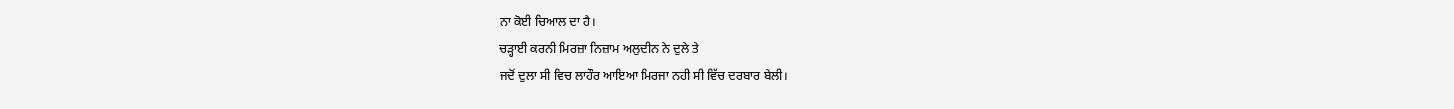ਨਾ ਕੋਈ ਚਿਆਲ ਦਾ ਹੈ।
ਚੜ੍ਹਾਈ ਕਰਨੀ ਮਿਰਜ਼ਾ ਨਿਜ਼ਾਮ ਅਲੁਦੀਨ ਨੇ ਦੁਲੇ ਤੇ
ਜਦੋਂ ਦੁਲਾ ਸੀ ਵਿਚ ਲਾਹੌਰ ਆਇਆ ਮਿਰਜਾ ਨਹੀ ਸੀ ਵਿੱਚ ਦਰਬਾਰ ਬੇਲੀ।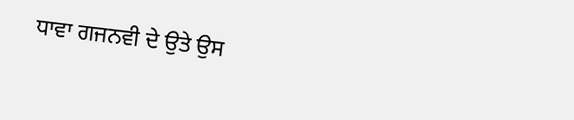ਧਾਵਾ ਗਜਨਵੀ ਦੇ ਉਤੇ ਉਸ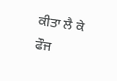ਕੀਤਾ ਲੈ ਕੇ ਫੌਜ